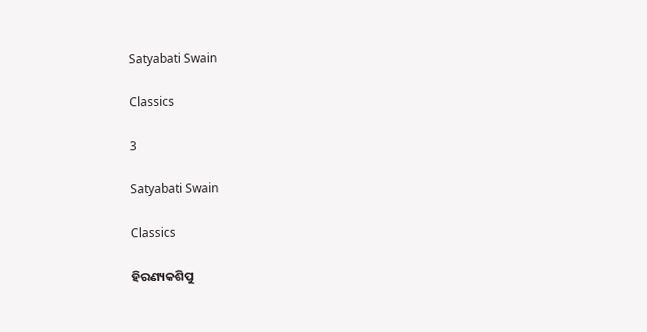Satyabati Swain

Classics

3

Satyabati Swain

Classics

ହିରଣ୍ୟକଶିପୁ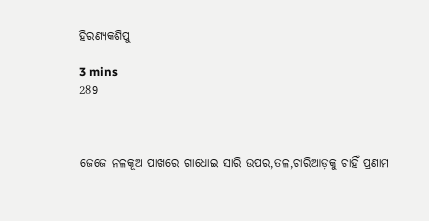ହିରଣ୍ୟକଶିପୁ

3 mins
289



ଜେଜେ ନଳକୂଅ ପାଖରେ ଗାଧୋଇ ସାରି ଉପର,ତଳ,ଚାରିଆଡ଼କୁ ଚାହିଁ ପ୍ରଣାମ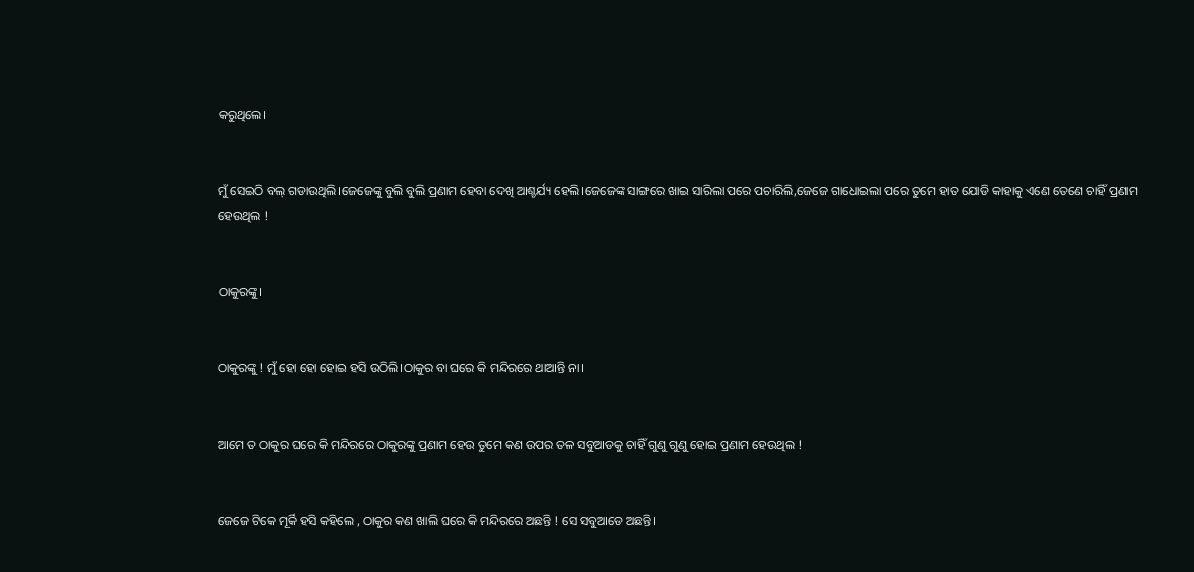କରୁଥିଲେ।


ମୁଁ ସେଇଠି ବଲ୍ ଗଡାଉଥିଲି।ଜେଜେଙ୍କୁ ବୁଲି ବୁଲି ପ୍ରଣାମ ହେବା ଦେଖି ଆଶ୍ଚର୍ଯ୍ୟ ହେଲି।ଜେଜେଙ୍କ ସାଙ୍ଗରେ ଖାଇ ସାରିଲା ପରେ ପଚାରିଲି,ଜେଜେ ଗାଧୋଇଲା ପରେ ତୁମେ ହାତ ଯୋଡି କାହାକୁ ଏଣେ ତେଣେ ଚାହିଁ ପ୍ରଣାମ ହେଉଥିଲ !


ଠାକୁରଙ୍କୁ।


ଠାକୁରଙ୍କୁ ! ମୁଁ ହୋ ହୋ ହୋଇ ହସି ଉଠିଲି।ଠାକୁର ବା ଘରେ କି ମନ୍ଦିରରେ ଥାଆନ୍ତି ନା।


ଆମେ ତ ଠାକୁର ଘରେ କି ମନ୍ଦିରରେ ଠାକୁରଙ୍କୁ ପ୍ରଣାମ ହେଉ ତୁମେ କଣ ଉପର ତଳ ସବୁଆଡକୁ ଚାହିଁ ଗୁଣୁ ଗୁଣୁ ହୋଇ ପ୍ରଣାମ ହେଉଥିଲ !


ଜେଜେ ଟିକେ ମୂର୍କି ହସି କହିଲେ , ଠାକୁର କଣ ଖାଲି ଘରେ କି ମନ୍ଦିରରେ ଅଛନ୍ତି ! ସେ ସବୁଆଡେ ଅଛନ୍ତି।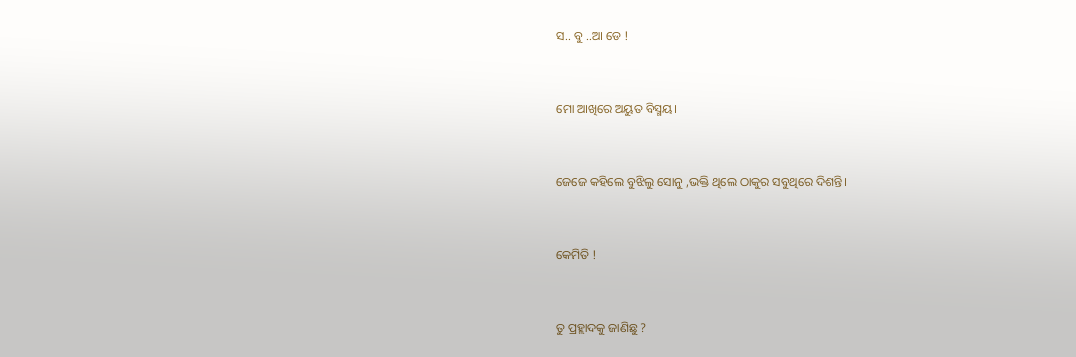ସ.. ବୁ ..ଆ ଡେ !


ମୋ ଆଖିରେ ଅୟୁତ ବିସ୍ମୟ।


ଜେଜେ କହିଲେ ବୁଝିଲୁ ସୋନୁ ,ଭକ୍ତି ଥିଲେ ଠାକୁର ସବୁଥିରେ ଦିଶନ୍ତି।


କେମିତି !


ତୁ ପ୍ରହ୍ଲାଦକୁ ଜାଣିଛୁ ?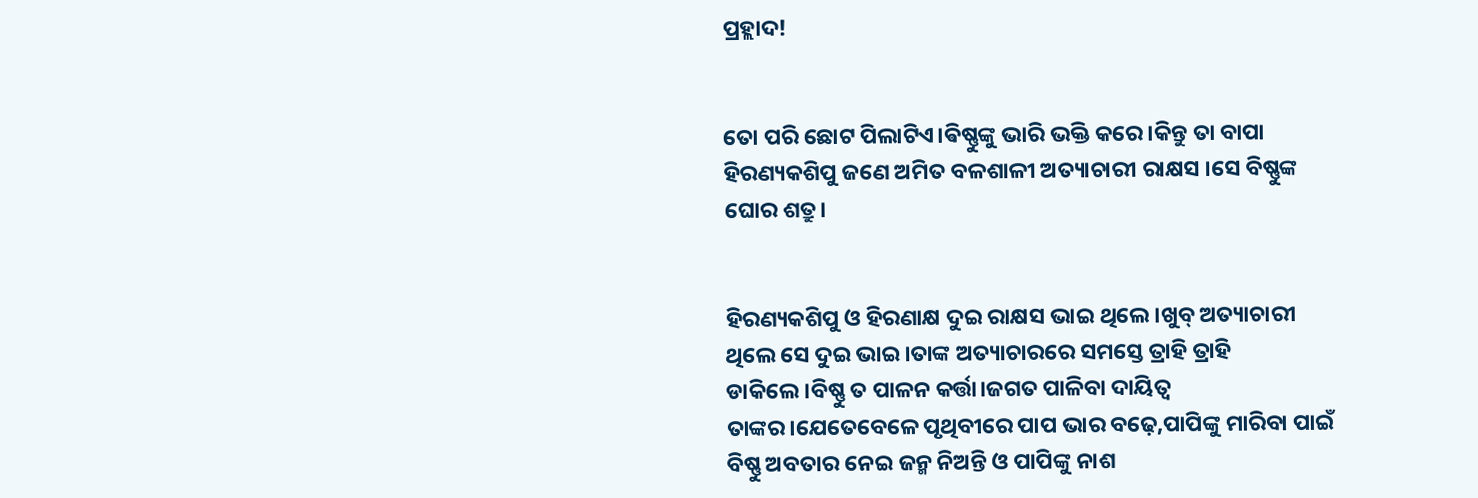ପ୍ରହ୍ଲାଦ!


ତୋ ପରି ଛୋଟ ପିଲାଟିଏ।ଵିଷ୍ଣୁଙ୍କୁ ଭାରି ଭକ୍ତି କରେ।କିନ୍ତୁ ତା ବାପା ହିରଣ୍ୟକଶିପୁ ଜଣେ ଅମିତ ବଳଶାଳୀ ଅତ୍ୟାଚାରୀ ରାକ୍ଷସ ।ସେ ବିଷ୍ଣୁଙ୍କ ଘୋର ଶତ୍ରୁ।


ହିରଣ୍ୟକଶିପୁ ଓ ହିରଣାକ୍ଷ ଦୁଇ ରାକ୍ଷସ ଭାଇ ଥିଲେ।ଖୁବ୍ ଅତ୍ୟାଚାରୀ ଥିଲେ ସେ ଦୁଇ ଭାଇ।ତାଙ୍କ ଅତ୍ୟାଚାରରେ ସମସ୍ତେ ତ୍ରାହି ତ୍ରାହି ଡାକିଲେ।ବିଷ୍ଣୁ ତ ପାଳନ କର୍ତ୍ତା।ଜଗତ ପାଳିବା ଦାୟିତ୍ୱ ତାଙ୍କର।ଯେତେବେଳେ ପୃଥିବୀରେ ପାପ ଭାର ବଢ଼େ,ପାପିଙ୍କୁ ମାରିବା ପାଇଁ ବିଷ୍ଣୁ ଅବତାର ନେଇ ଜନ୍ମ ନିଅନ୍ତି ଓ ପାପିଙ୍କୁ ନାଶ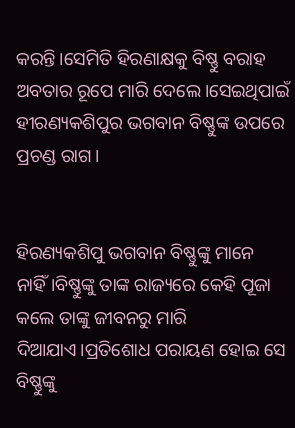କରନ୍ତି।ସେମିତି ହିରଣାକ୍ଷକୁ ବିଷ୍ଣୁ ବରାହ ଅବତାର ରୂପେ ମାରି ଦେଲେ।ସେଇଥିପାଇଁ ହୀରଣ୍ୟକଶିପୁର ଭଗବାନ ବିଷ୍ଣୁଙ୍କ ଉପରେ ପ୍ରଚଣ୍ଡ ରାଗ।


ହିରଣ୍ୟକଶିପୁ ଭଗବାନ ବିଷ୍ଣୁଙ୍କୁ ମାନେ ନାହିଁ।ବିଷ୍ଣୁଙ୍କୁ ତାଙ୍କ ରାଜ୍ୟରେ କେହି ପୂଜା କଲେ ତାଙ୍କୁ ଜୀବନରୁ ମାରି ଦିଆଯାଏ।ପ୍ରତିଶୋଧ ପରାୟଣ ହୋଇ ସେ ବିଷ୍ଣୁଙ୍କୁ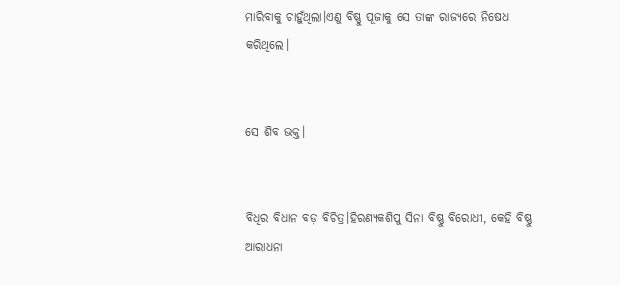ମାରିବାକୁ ଚାହୁଁଥିଲା।ଏଣୁ ବିଷ୍ଣୁ ପୂଜାକୁ ସେ ତାଙ୍କ ରାଜ୍ୟରେ ନିଷେଧ କରିଥିଲେ।


ସେ ଶିବ ଭକ୍ତ।


ବିଧିର ବିଧାନ ବଡ଼ ବିଚିତ୍ର।ହିରଣ୍ୟକଶିପୁ ସିନା ବିଷ୍ଣୁ ବିରୋଧୀ, କେହି ବିଷ୍ଣୁ ଆରାଧନା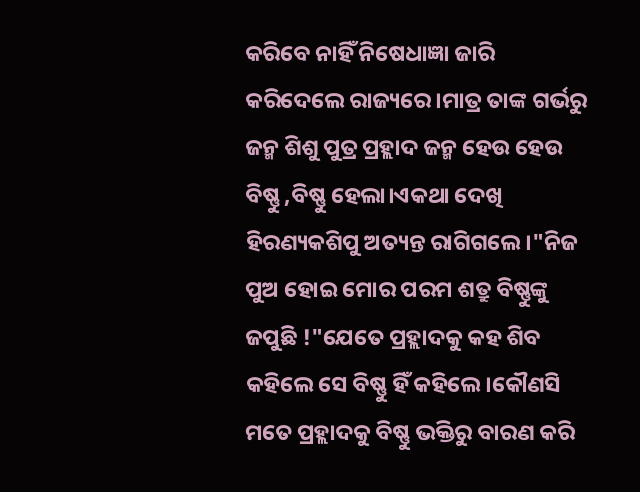କରିବେ ନାହିଁ ନିଷେଧାଜ୍ଞା ଜାରି କରିଦେଲେ ରାଜ୍ୟରେ।ମାତ୍ର ତାଙ୍କ ଗର୍ଭରୁ ଜନ୍ମ ଶିଶୁ ପୁତ୍ର ପ୍ରହ୍ଲାଦ ଜନ୍ମ ହେଉ ହେଉ ବିଷ୍ଣୁ ,ବିଷ୍ଣୁ ହେଲା।ଏକଥା ଦେଖି ହିରଣ୍ୟକଶିପୁ ଅତ୍ୟନ୍ତ ରାଗିଗଲେ।"ନିଜ ପୁଅ ହୋଇ ମୋର ପରମ ଶତ୍ରୁ ବିଷ୍ଣୁଙ୍କୁ ଜପୁଛି !"ଯେତେ ପ୍ରହ୍ଲାଦକୁ କହ ଶିବ କହିଲେ ସେ ବିଷ୍ଣୁ ହିଁ କହିଲେ।କୌଣସି ମତେ ପ୍ରହ୍ଲାଦକୁ ବିଷ୍ଣୁ ଭକ୍ତିରୁ ବାରଣ କରି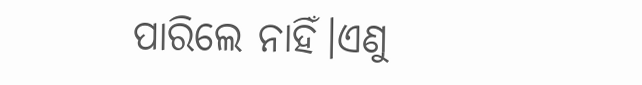ପାରିଲେ ନାହିଁ।ଏଣୁ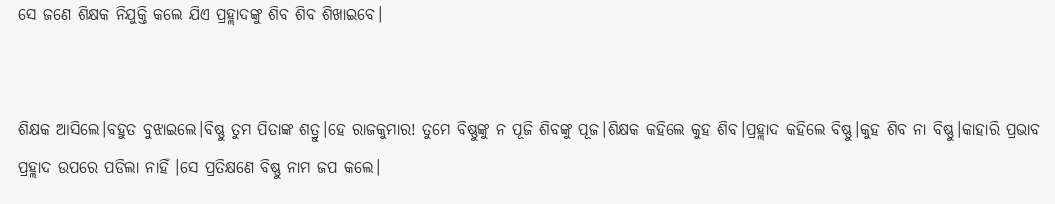ସେ ଜଣେ ଶିକ୍ଷକ ନିଯୁକ୍ତି କଲେ ଯିଏ ପ୍ରହ୍ଲାଦଙ୍କୁ ଶିବ ଶିବ ଶିଖାଇବେ।


ଶିକ୍ଷକ ଆସିଲେ।ବହୁତ ବୁଝାଇଲେ।ବିଷ୍ଣୁ ତୁମ ପିତାଙ୍କ ଶତ୍ରୁ।ହେ ରାଜକୁମାର! ତୁମେ ବିଷ୍ଣୁଙ୍କୁ ନ ପୂଜି ଶିବଙ୍କୁ ପୂଜ।ଶିକ୍ଷକ କହିଲେ କୁହ ଶିବ।ପ୍ରହ୍ଲାଦ କହିଲେ ବିଷ୍ଣୁ।କୁହ ଶିବ ନା ବିଷ୍ଣୁ।କାହାରି ପ୍ରଭାବ ପ୍ରହ୍ଲାଦ ଉପରେ ପଡିଲା ନାହିଁ ।ସେ ପ୍ରତିକ୍ଷଣେ ବିଷ୍ଣୁ ନାମ ଜପ କଲେ।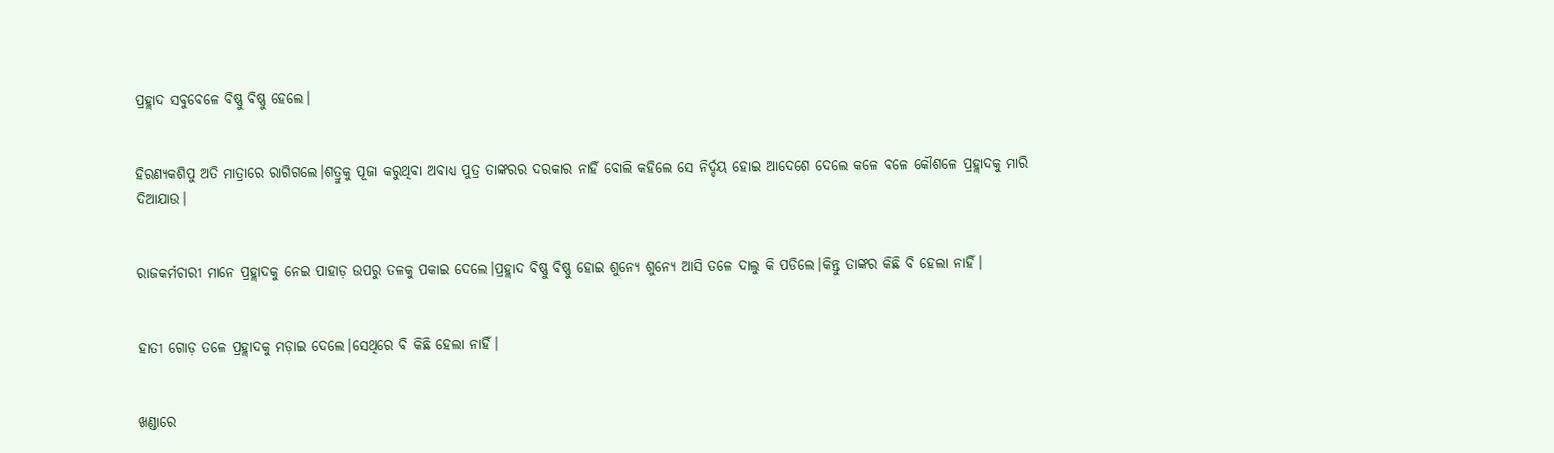ପ୍ରହ୍ଲାଦ ସବୁବେଳେ ବିଷ୍ଣୁ ବିଷ୍ଣୁ ହେଲେ।


ହିରଣ୍ୟକଶିପୁ ଅତି ମାତ୍ରାରେ ରାଗିଗଲେ।ଶତ୍ରୁକୁ ପୂଜା କରୁଥିବା ଅବାଧ୍ୟ ପୁତ୍ର ତାଙ୍କରର ଦରକାର ନାହିଁ ବୋଲି କହିଲେ ସେ ନିର୍ଦ୍ଦୟ ହୋଇ ଆଦେଶେ ଦେଲେ କଳେ ବଳେ କୌଶଳେ ପ୍ରହ୍ଲାଦକୁ ମାରି ଦିଆଯାଉ।


ରାଜକର୍ମଚାରୀ ମାନେ ପ୍ରହ୍ଲାଦକୁ ନେଇ ପାହାଡ଼ ଉପରୁ ତଳକୁ ପକାଇ ଦେଲେ।ପ୍ରହ୍ଲାଦ ବିଷ୍ଣୁ ବିଷ୍ଣୁ ହୋଇ ଶୁନ୍ୟେ ଶୁନ୍ୟେ ଆସି ତଳେ ଦାଲୁ କି ପଡିଲେ।କିନ୍ତୁ ତାଙ୍କର କିଛି ବି ହେଲା ନାହିଁ।


ହାତୀ ଗୋଡ଼ ତଳେ ପ୍ରହ୍ଲାଦକୁ ମଡ଼ାଇ ଦେଲେ।ସେଥିରେ ବି କିଛି ହେଲା ନାହିଁ।


ଖଣ୍ଡାରେ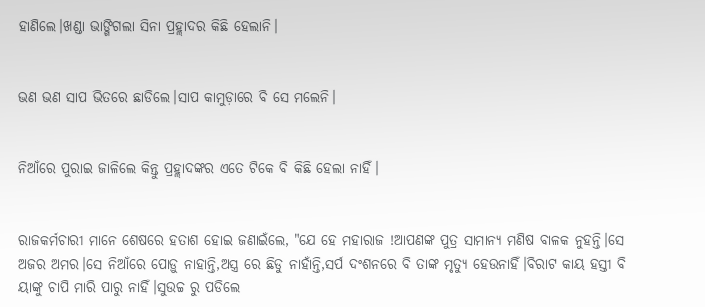ହାଣିଲେ।ଖଣ୍ଡା ଭାଙ୍ଗିଗଲା ସିନା ପ୍ରହ୍ଲାଦର କିଛି ହେଲାନି।


ଭଣ ଭଣ ସାପ ଭିତରେ ଛାଡିଲେ।ସାପ କାମୁଡ଼ାରେ ବି ସେ ମଲେନି।


ନିଆଁରେ ପୁରାଇ ଜାଳିଲେ କିନ୍ତୁ ପ୍ରହ୍ଲାଦଙ୍କର ଏତେ ଟିକେ ବି କିଛି ହେଲା ନାହିଁ।


ରାଜକର୍ମଚାରୀ ମାନେ ଶେଷରେ ହତାଶ ହୋଇ ଜଣାଇଁଲେ, "ଯେ ହେ ମହାରାଜ !ଆପଣଙ୍କ ପୁତ୍ର ସାମାନ୍ୟ ମଣିଷ ବାଳକ ନୁହନ୍ତି।ସେ ଅଜର ଅମର।ସେ ନିଆଁରେ ପୋଡ଼ୁ ନାହାନ୍ତି,ଅସ୍ତ୍ର ରେ ଛିଡୁ ନାହାଁନ୍ତି,ସର୍ପ ଦଂଶନରେ ବି ତାଙ୍କ ମୃତ୍ୟୁ ହେଉନାହିଁ।ବିରାଟ କାୟ ହସ୍ତୀ ବି ୟାଙ୍କୁ ଚାପି ମାରି ପାରୁ ନାହିଁ।ସୁଉଚ୍ଚ ରୁ ପଡିଲେ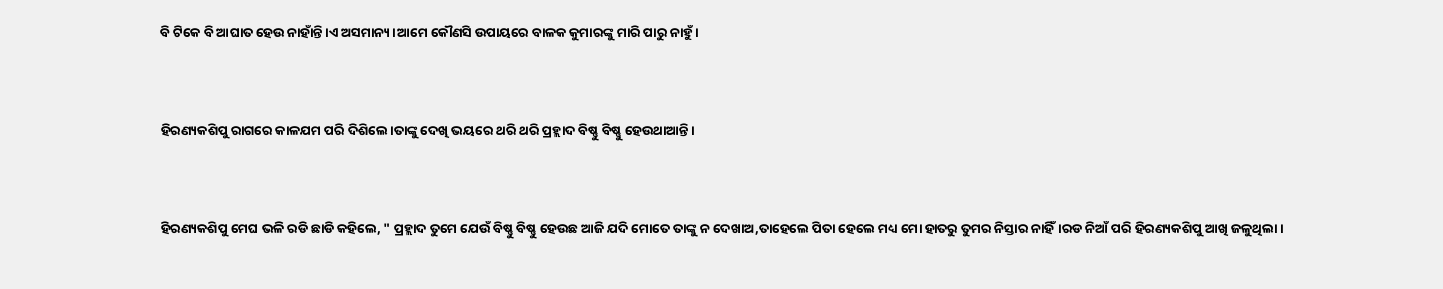ବି ଟିକେ ବି ଆଘାତ ହେଉ ନାହାଁନ୍ତି।ଏ ଅସମାନ୍ୟ।ଆମେ କୌଣସି ଉପାୟରେ ବାଳକ କୁମାରଙ୍କୁ ମାରି ପାରୁ ନାହୁଁ।


ହିରଣ୍ୟକଶିପୁ ରାଗରେ କାଳଯମ ପରି ଦିଶିଲେ।ତାଙ୍କୁ ଦେଖି ଭୟରେ ଥରି ଥରି ପ୍ରହ୍ଲାଦ ବିଷ୍ଣୁ ବିଷ୍ଣୁ ହେଉଥାଆନ୍ତି।


ହିରଣ୍ୟକଶିପୁ ମେଘ ଭଳି ରଡି ଛାଡି କହିଲେ, " ପ୍ରହ୍ଲାଦ ତୁମେ ଯେଉଁ ବିଷ୍ଣୁ ବିଷ୍ଣୁ ହେଉଛ ଆଜି ଯଦି ମୋତେ ତାଙ୍କୁ ନ ଦେଖାଅ,ତାହେଲେ ପିତା ହେଲେ ମଧ୍ୟ ମୋ ହାତରୁ ତୁମର ନିସ୍ତାର ନାହିଁ।ରଡ ନିଆଁ ପରି ହିରଣ୍ୟକଶିପୁ ଆଖି ଜଳୁଥିଲା।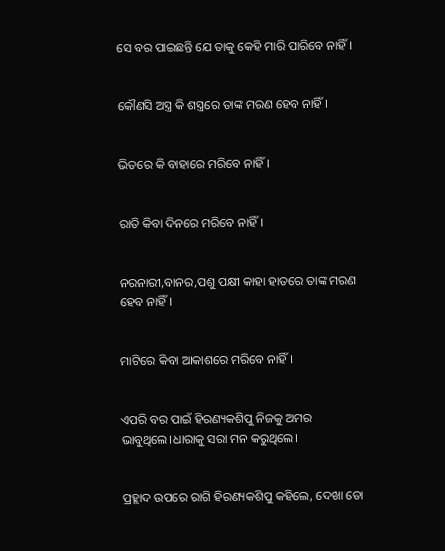ସେ ବର ପାଇଛନ୍ତି ଯେ ତାକୁ କେହି ମାରି ପାରିବେ ନାହିଁ।


କୌଣସି ଅସ୍ତ୍ର କି ଶସ୍ତ୍ରରେ ତାଙ୍କ ମରଣ ହେବ ନାହିଁ।


ଭିତରେ କି ବାହାରେ ମରିବେ ନାହିଁ।


ରାତି କିବା ଦିନରେ ମରିବେ ନାହିଁ।


ନରନାରୀ,ବାନର,ପଶୁ ପକ୍ଷୀ କାହା ହାତରେ ତାଙ୍କ ମରଣ ହେବ ନାହିଁ।


ମାଟିରେ କିବା ଆକାଶରେ ମରିବେ ନାହିଁ।


ଏପରି ବର ପାଇଁ ହିରଣ୍ୟକଶିପୁ ନିଜକୁ ଅମର ଭାବୁଥିଲେ।ଧାରାକୁ ସରା ମନ କରୁଥିଲେ।


ପ୍ରହ୍ଲାଦ ଉପରେ ରାଗି ହିରଣ୍ୟକଶିପୁ କହିଲେ, ଦେଖା ତୋ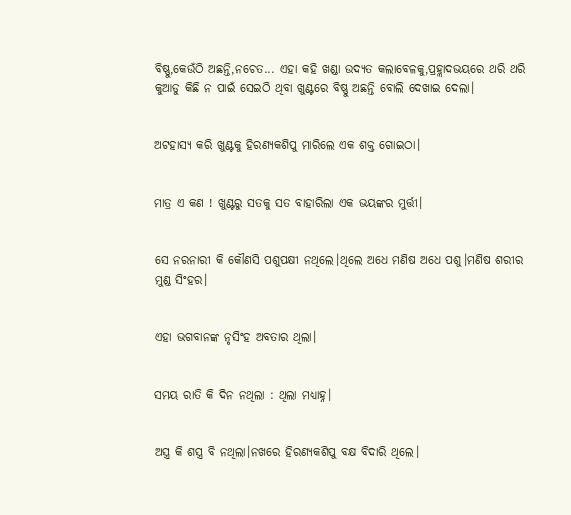ବିଷ୍ଣୁ,କେଉଁଠି ଅଛନ୍ତି,ନଚେତ... ଏହା କହି ଖଣ୍ଡା ଉଦ୍ୟତ କଲାବେଳକୁ,ପ୍ରହ୍ଲାଦଭୟରେ ଥରି ଥରି କୁଆଡୁ କିଛି ନ ପାଇଁ ସେଇଠି ଥିବା ଖୁଣ୍ଟରେ ବିଷ୍ଣୁ ଅଛନ୍ତି ବୋଲି ଦେଖାଇ ଦେଲା।


ଅଟହାସ୍ୟ କରି ଖୁଣ୍ଟକୁ ହିରଣ୍ୟକଶିପୁ ମାରିଲେ ଏକ ଶକ୍ତ ଗୋଇଠା।


ମାତ୍ର ଏ କଣ ! ଖୁଣ୍ଟରୁ ସତକୁ ସତ ବାହାରିଲା ଏକ ଭୟଙ୍କର ମୁର୍ତ୍ତୀ।


ସେ ନରନାରୀ କି କୌଣସି ପଶୁପକ୍ଷୀ ନଥିଲେ।ଥିଲେ ଅଧେ ମଣିଷ ଅଧେ ପଶୁ।ମଣିଷ ଶରୀର ମୁଣ୍ଡ ସିଂହର।


ଏହା ଭଗବାନଙ୍କ ନୃସିଂହ ଅବତାର ଥିଲା।


ସମୟ ରାତି କି ଦିନ ନଥିଲା : ଥିଲା ମଧ୍ୟାହ୍ନ।


ଅସ୍ତ୍ର କି ଶସ୍ତ୍ର ବି ନଥିଲା।ନଖରେ ହିରଣ୍ୟକଶିପୁ ବକ୍ଷ ବିଦାରି ଥିଲେ।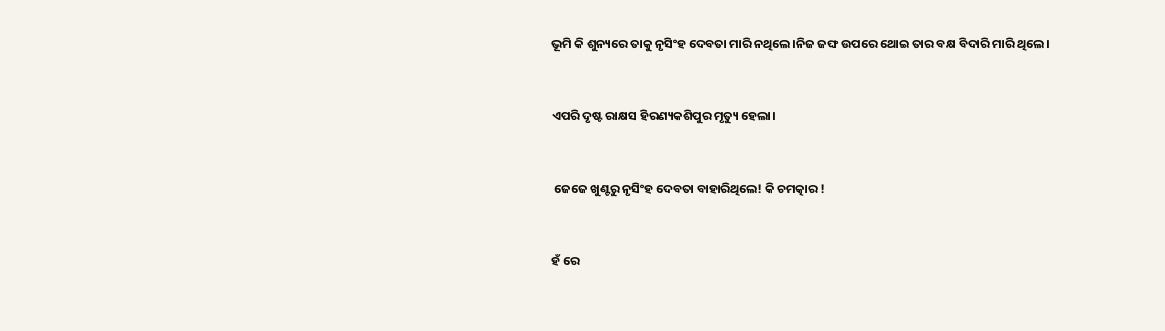ଭୂମି କି ଶୁନ୍ୟରେ ତାକୁ ନୃସିଂହ ଦେବତା ମାରି ନଥିଲେ।ନିଜ ଜଙ୍ଘ ଉପରେ ଥୋଇ ତାର ବକ୍ଷ ବିଦାରି ମାରି ଥିଲେ।


ଏପରି ଦୃଷ୍ଟ ରାକ୍ଷସ ହିରଣ୍ୟକଶିପୁର ମୃତ୍ୟୁ ହେଲା।


 ଜେଜେ ଖୁଣ୍ଟରୁ ନୃସିଂହ ଦେବତା ବାହାରିଥିଲେ! କି ଚମତ୍କାର !


ହଁ ରେ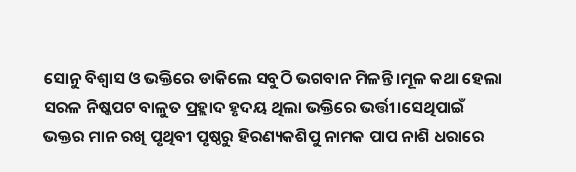ସୋନୁ ବିଶ୍ୱାସ ଓ ଭକ୍ତିରେ ଡାକିଲେ ସବୁଠି ଭଗବାନ ମିଳନ୍ତି।ମୂଳ କଥା ହେଲା ସରଳ ନିଷ୍କପଟ ବାଳୁତ ପ୍ରହ୍ଲାଦ ହୃଦୟ ଥିଲା ଭକ୍ତିରେ ଭର୍ତ୍ତୀ।ସେଥିପାଇଁ ଭକ୍ତର ମାନ ରଖି ପୃଥିବୀ ପୃଷ୍ଠରୁ ହିରଣ୍ୟକଶିପୁ ନାମକ ପାପ ନାଶି ଧରାରେ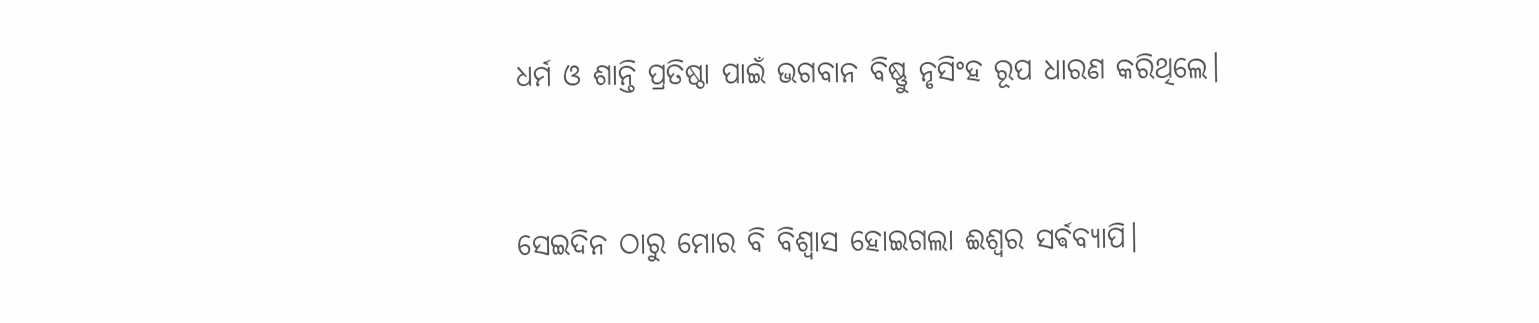ଧର୍ମ ଓ ଶାନ୍ତି ପ୍ରତିଷ୍ଠା ପାଇଁ ଭଗବାନ ବିଷ୍ଣୁ ନୃସିଂହ ରୂପ ଧାରଣ କରିଥିଲେ।


ସେଇଦିନ ଠାରୁ ମୋର ବି ବିଶ୍ୱାସ ହୋଇଗଲା ଈଶ୍ୱର ସର୍ଵବ୍ୟାପି।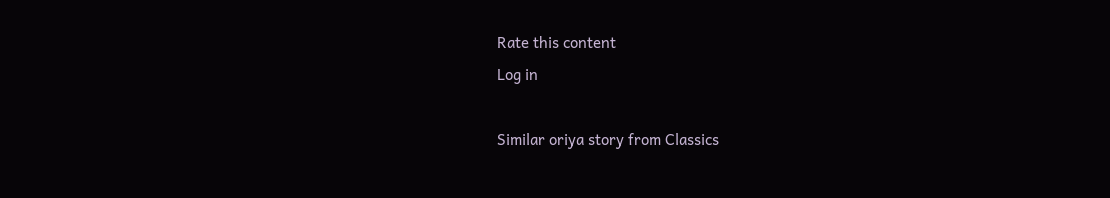Rate this content
Log in

Similar oriya story from Classics